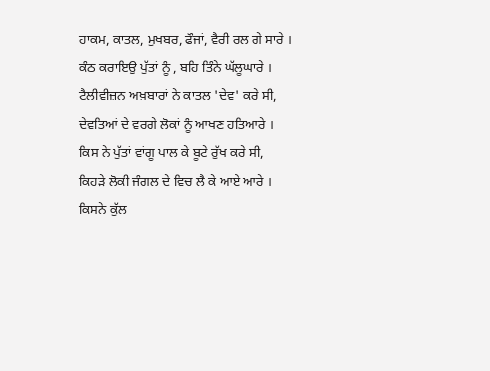ਹਾਕਮ, ਕਾਤਲ, ਮੁਖਬਰ, ਫੌਜਾਂ, ਵੈਰੀ ਰਲ ਗੇ ਸਾਰੇ ।
ਕੰਠ ਕਰਾਇਉ ਪੁੱਤਾਂ ਨੂੰ , ਬਹਿ ਤਿੰਨੇ ਘੱਲੂਘਾਰੇ ।
ਟੈਲੀਵੀਜ਼ਨ ਅਖ਼ਬਾਰਾਂ ਨੇ ਕਾਤਲ 'ਦੇਵ' ਕਰੇ ਸੀ,
ਦੇਵਤਿਆਂ ਦੇ ਵਰਗੇ ਲੋਕਾਂ ਨੂੰ ਆਖਣ ਹਤਿਆਰੇ ।
ਕਿਸ ਨੇ ਪੁੱਤਾਂ ਵਾਂਗੂ ਪਾਲ ਕੇ ਬੂਟੇ ਰੁੱਖ ਕਰੇ ਸੀ,
ਕਿਹੜੇ ਲੋਕੀ ਜੰਗਲ ਦੇ ਵਿਚ ਲੈ ਕੇ ਆਏ ਆਰੇ ।
ਕਿਸਨੇ ਕੁੱਲ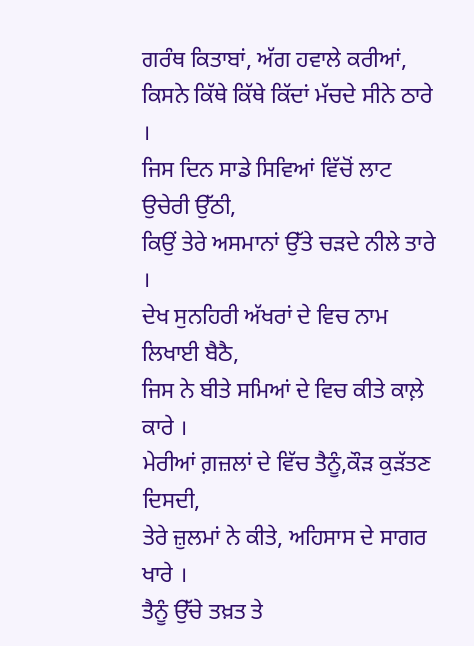ਗਰੰਥ ਕਿਤਾਬਾਂ, ਅੱਗ ਹਵਾਲੇ ਕਰੀਆਂ,
ਕਿਸਨੇ ਕਿੱਥੇ ਕਿੱਥੇ ਕਿੱਦਾਂ ਮੱਚਦੇ ਸੀਨੇ ਠਾਰੇ ।
ਜਿਸ ਦਿਨ ਸਾਡੇ ਸਿਵਿਆਂ ਵਿੱਚੋਂ ਲਾਟ ਉਚੇਰੀ ਉੱਠੀ,
ਕਿਉਂ ਤੇਰੇ ਅਸਮਾਨਾਂ ਉੱਤੇ ਚੜਦੇ ਨੀਲੇ ਤਾਰੇ ।
ਦੇਖ ਸੁਨਹਿਰੀ ਅੱਖਰਾਂ ਦੇ ਵਿਚ ਨਾਮ ਲਿਖਾਈ ਬੈਠੈ,
ਜਿਸ ਨੇ ਬੀਤੇ ਸਮਿਆਂ ਦੇ ਵਿਚ ਕੀਤੇ ਕਾਲ਼ੇ ਕਾਰੇ ।
ਮੇਰੀਆਂ ਗ਼ਜ਼ਲਾਂ ਦੇ ਵਿੱਚ ਤੈਨੂੰ,ਕੌੜ ਕੁੜੱਤਣ ਦਿਸਦੀ,
ਤੇਰੇ ਜ਼ੁਲਮਾਂ ਨੇ ਕੀਤੇ, ਅਹਿਸਾਸ ਦੇ ਸਾਗਰ ਖਾਰੇ ।
ਤੈਨੂੰ ਉੱਚੇ ਤਖ਼ਤ ਤੇ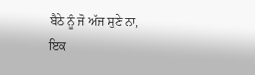ਬੈਠੇ ਨੂੰ ਜੋ ਅੱਜ ਸੁਣੇ ਨਾ,
ਇਕ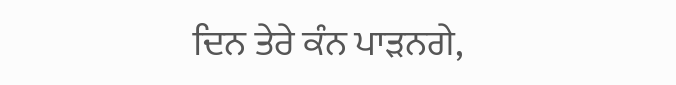ਦਿਨ ਤੇਰੇ ਕੰਨ ਪਾੜਨਗੇ,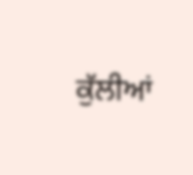ਕੁੱਲੀਆਂ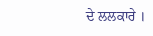ਦੇ ਲਲਕਾਰੇ ।